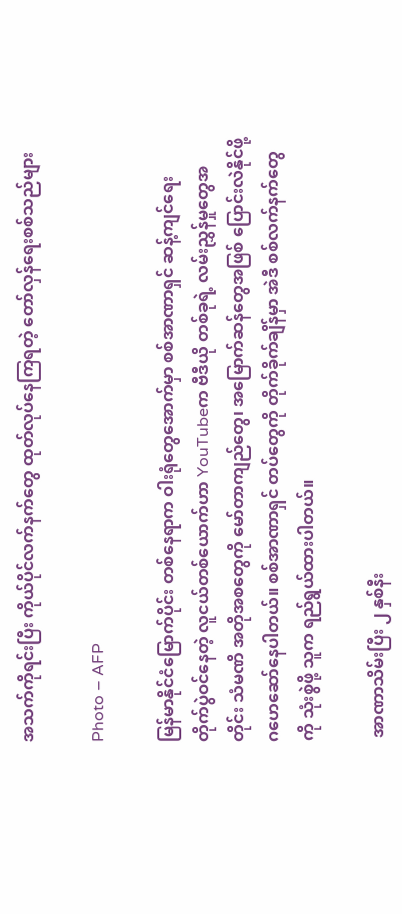အသက်ကိုရင်းပြီး ကိုယ်ပိုင်လက်နက်တွေ ထုတ်လုပ်နေကြရတဲ့ တော်လှန်ရေးစစ်သည်များ

Photo – AFP

မြန်မာနိုင်ငံမြောက်ပိုင်း တစ်နေရာက ဝါးရုံတွေအောက်မှာ စစ်အာဏာရှင် ဆန့်ကျင်ရေး တိုက်ပွဲဝင်နေတဲ့ လူငယ်တစ်ယောက်ဟာ YouTubeက ဗီဒီယို တစ်ခုရဲ့ လမ်းညွှန်မှုတွေအတိုင်း သံမဏိ အတိုအစတွေကို မော်တာကျည်တွေ၊ အမြောက်ဆန်တွေအဖြစ် ပြောင်းလဲနိုင်ဖို့ ဂဟေဆော်နေပါတယ်။ စစ်အာဏာရှင် တပ်တွေကို တိုက်ခိုက်ချိန်မှာ အဲဒီ စစ်လက်နက်တွေကို သုံးစွဲဖို့ သူက ရည်ရွယ်ထားပါတယ်။

 အာဏာသိမ်းပြီး ၂ နှစ်နီး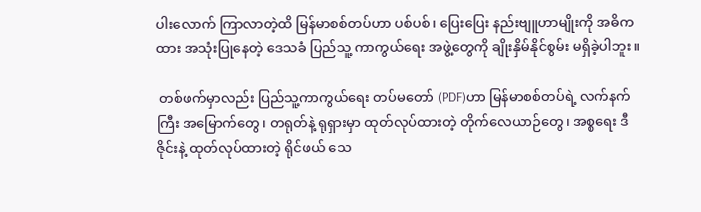ပါးလောက် ကြာလာတဲ့ထိ မြန်မာစစ်တပ်ဟာ ပစ်ပစ်၊ ပြေးပြေး နည်းဗျူဟာမျိုးကို အဓိကထား အသုံးပြုနေတဲ့ ဒေသခံ ပြည်သူ့ ကာကွယ်ရေး အဖွဲ့တွေကို ချိုးနှိမ်နိုင်စွမ်း မရှိခဲ့ပါဘူး။

 တစ်ဖက်မှာလည်း ပြည်သူ့ကာကွယ်ရေး တပ်မတော် (PDF)ဟာ မြန်မာစစ်တပ်ရဲ့ လက်နက်ကြီး အမြောက်တွေ၊ တရုတ်နဲ့ ရုရှားမှာ ထုတ်လုပ်ထားတဲ့ တိုက်လေယာဉ်တွေ၊ အစ္စရေး ဒီဇိုင်းနဲ့ ထုတ်လုပ်ထားတဲ့ ရိုင်ဖယ် သေ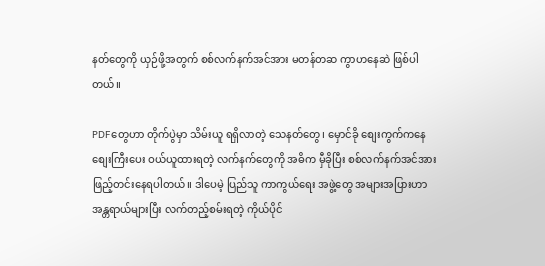နတ်တွေကို ယှဉ်ဖို့အတွက် စစ်လက်နက်အင်အား မတန်တဆ ကွာဟနေဆဲ ဖြစ်ပါတယ်။

PDFတွေဟာ တိုက်ပွဲမှာ သိမ်းယူ ရရှိလာတဲ့ သေနတ်တွေ၊ မှောင်ခို စျေးကွက်ကနေ စျေးကြီးပေး ဝယ်ယူထားရတဲ့ လက်နက်တွေကို အဓိက မှီခိုပြီး စစ်လက်နက်အင်အား ဖြည့်တင်းနေရပါတယ်။ ဒါပေမဲ့ ပြည်သူ ကာကွယ်ရေး အဖွဲ့တွေ အများအပြားဟာ အန္တရာယ်များပြီး လက်တည့်စမ်းရတဲ့ ကိုယ်ပိုင်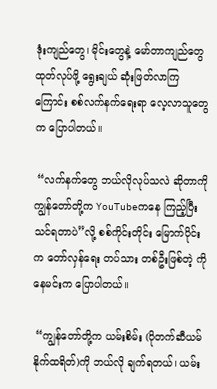ဒုံးကျည်တွေ၊ မိုင်းတွေနဲ့ မော်တာကျည်တွေ ထုတ်လုပ်ဖို့ ရွေးချယ် ဆုံးဖြတ်လာကြကြောင်း စစ်လက်နက်ရေးရာ လေ့လာသူတွေက ပြောပါတယ်။

 “လက်နက်တွေ ဘယ်လိုလုပ်သလဲ ဆိုတာကို ကျွန်တော်တို့က YouTubeကနေ ကြည့်ပြီး သင်ရတာပဲ”လို့ စစ်ကိုင်းတိုင်း မြောက်ပိုင်းက တော်လှန်ရေး တပ်သား တစ်ဦးဖြစ်တဲ့ ကိုနေမင်းက ပြောပါတယ်။

 “ကျွန်တော်တို့က ယမ်းစိမ်း (ပိုတက်ဆီယမ် နိုက်ထရိတ်)ကို ဘယ်လို ချက်ရတယ်၊ ယမ်း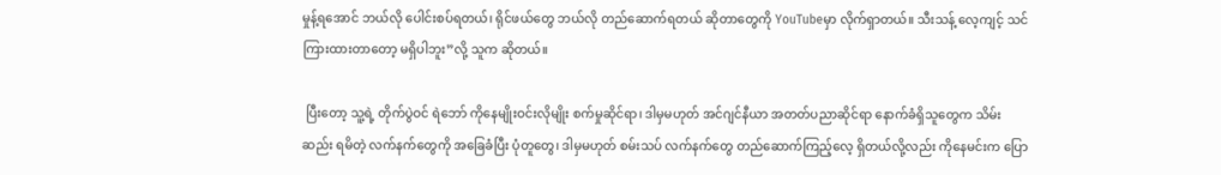မှုန့်ရအောင် ဘယ်လို ပေါင်းစပ်ရတယ်၊ ရိုင်ဖယ်တွေ ဘယ်လို တည်ဆောက်ရတယ် ဆိုတာတွေကို YouTubeမှာ လိုက်ရှာတယ်။ သီးသန့် လေ့ကျင့် သင်ကြားထားတာတော့ မရှိပါဘူး”လို့ သူက ဆိုတယ်။

 ပြီးတော့ သူ့ရဲ့ တိုက်ပွဲဝင် ရဲဘော် ကိုနေမျိုးဝင်းလိုမျိုး စက်မှုဆိုင်ရာ၊ ဒါမှမဟုတ် အင်ဂျင်နီယာ အတတ်ပညာဆိုင်ရာ နောက်ခံရှိသူတွေက သိမ်းဆည်း ရမိတဲ့ လက်နက်တွေကို အခြေခံပြီး ပုံတူတွေ၊ ဒါမှမဟုတ် စမ်းသပ် လက်နက်တွေ တည်ဆောက်ကြည့်လေ့ ရှိတယ်လို့လည်း ကိုနေမင်းက ပြော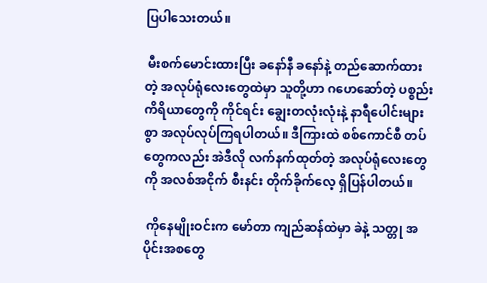ပြပါသေးတယ်။

 မီးစက်မောင်းထားပြီး ခနော်နီ ခနော်နဲ့ တည်ဆောက်ထားတဲ့ အလုပ်ရုံလေးတွေထဲမှာ သူတို့ဟာ ဂဟေဆော်တဲ့ ပစ္စည်း ကိရိယာတွေကို ကိုင်ရင်း ချွေးတလုံးလုံးနဲ့ နာရီပေါင်းများစွာ အလုပ်လုပ်ကြရပါတယ်။ ဒီကြားထဲ စစ်ကောင်စီ တပ်တွေကလည်း အဲဒီလို လက်နက်ထုတ်တဲ့ အလုပ်ရုံလေးတွေကို အလစ်အငိုက် စီးနင်း တိုက်ခိုက်လေ့ ရှိပြန်ပါတယ်။

 ကိုနေမျိုးဝင်းက မော်တာ ကျည်ဆန်ထဲမှာ ခဲနဲ့ သတ္တု အပိုင်းအစတွေ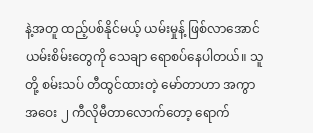နဲ့အတူ ထည့်ပစ်နိုင်မယ့် ယမ်းမှုန့် ဖြစ်လာအောင် ယမ်းစိမ်းတွေကို သေချာ ရောစပ်နေပါတယ်။ သူတို့ စမ်းသပ် တီထွင်ထားတဲ့ မော်တာဟာ အကွာအဝေး ၂ ကီလိုမီတာလောက်တော့ ရောက်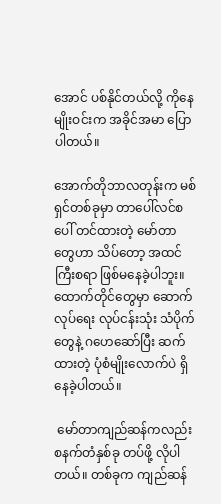အောင် ပစ်နိုင်တယ်လို့ ကိုနေမျိုးဝင်းက အခိုင်အမာ ပြောပါတယ်။

အောက်တိုဘာလတုန်းက မစ်ရှင်တစ်ခုမှာ တာပေါ်လင်စပေါ် တင်ထားတဲ့ မော်တာတွေဟာ သိပ်တော့ အထင်ကြီးစရာ ဖြစ်မနေခဲ့ပါဘူး။ ထောက်တိုင်တွေမှာ ဆောက်လုပ်ရေး လုပ်ငန်းသုံး သံပိုက်တွေနဲ့ ဂဟေဆော်ပြီး ဆက်ထားတဲ့ ပုံစံမျိုးလောက်ပဲ ရှိနေခဲ့ပါတယ်။

 မော်တာကျည်ဆန်ကလည်း စနက်တံနှစ်ခု တပ်ဖို့ လိုပါတယ်။ တစ်ခုက ကျည်ဆန်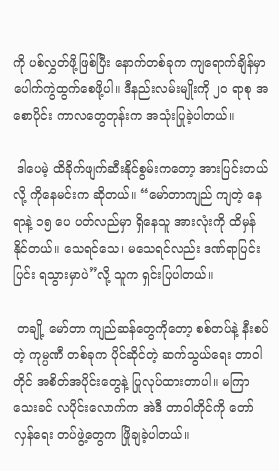ကို ပစ်လွှတ်ဖို့ဖြစ်ပြီး နောက်တစ်ခုက ကျရောက်ချိန်မှာ ပေါက်ကွဲထွက်စေဖို့ပါ။ ဒီနည်းလမ်းမျိုးကို ၂၀ ရာစု အစောပိုင်း ကာလတွေတုန်းက အသုံးပြုခဲ့ပါတယ်။

 ဒါပေမဲ့ ထိခိုက်ဖျက်ဆီးနိုင်စွမ်းကတော့ အားပြင်းတယ်လို့ ကိုနေမင်းက ဆိုတယ်။ “မော်တာကျည် ကျတဲ့ နေရာနဲ့ ၁၅ ပေ ပတ်လည်မှာ ရှိနေသူ အားလုံးကို ထိမှန်နိုင်တယ်။ သေရင်သေ၊ မသေရင်လည်း ဒဏ်ရာပြင်းပြင်း ရသွားမှာပဲ”လို့ သူက ရှင်းပြပါတယ်။

 တချို့ မော်တာ ကျည်ဆန်တွေကိုတော့ စစ်တပ်နဲ့ နီးစပ်တဲ့ ကုမ္ပဏီ တစ်ခုက ပိုင်ဆိုင်တဲ့ ဆက်သွယ်ရေး တာဝါတိုင် အစိတ်အပိုင်းတွေနဲ့ ပြုလုပ်ထားတာပါ။ မကြာသေးခင် လပိုင်းလောက်က အဲဒီ တာဝါတိုင်ကို တော်လှန်ရေး တပ်ဖွဲ့တွေက ဖြိုချခဲ့ပါတယ်။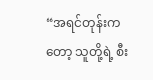“အရင်တုန်းကတော့ သူတို့ရဲ့ စီး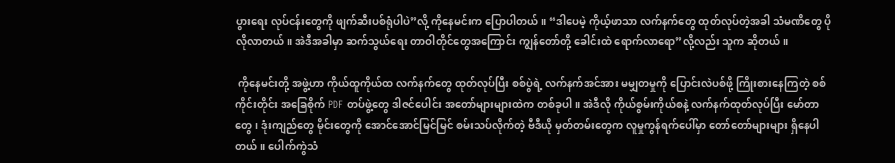ပွားရေး လုပ်ငန်းတွေကို ဖျက်ဆီးပစ်ရုံပါပဲ”လို့ ကိုနေမင်းက ပြောပါတယ်။ “ဒါပေမဲ့ ကိုယ့်ဖာသာ လက်နက်တွေ ထုတ်လုပ်တဲ့အခါ သံမဏိတွေ ပိုလိုလာတယ်။ အဲဒီအခါမှာ ဆက်သွယ်ရေး တာဝါတိုင်တွေအကြောင်း ကျွန်တော်တို့ ခေါင်းထဲ ရောက်လာရော”လို့လည်း သူက ဆိုတယ်။

 ကိုနေမင်းတို့ အဖွဲ့ဟာ ကိုယ်ထူကိုယ်ထ လက်နက်တွေ ထုတ်လုပ်ပြီး စစ်ပွဲရဲ့ လက်နက်အင်အား မမျှတမှုကို ပြောင်းလဲပစ်ဖို့ ကြိုးစားနေကြတဲ့ စစ်ကိုင်းတိုင်း အခြေစိုက် PDF တပ်ဖွဲ့တွေ ဒါဇင်ပေါင်း အတော်များများထဲက တစ်ခုပါ။ အဲဒီလို ကိုယ်စွမ်းကိုယ်စနဲ့ လက်နက်ထုတ်လုပ်ပြီး မော်တာတွေ၊ ဒုံးကျည်တွေ မိုင်းတွေကို အောင်အောင်မြင်မြင် စမ်းသပ်လိုက်တဲ့ ဗီဒီယို မှတ်တမ်းတွေက လူမှုကွန်ရက်ပေါ်မှာ တော်တော်များများ ရှိနေပါတယ်။ ပေါက်ကွဲသံ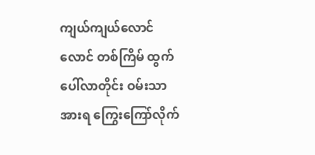ကျယ်ကျယ်လောင်လောင် တစ်ကြိမ် ထွက်ပေါ်လာတိုင်း ဝမ်းသာအားရ ကြွေးကြော်လိုက်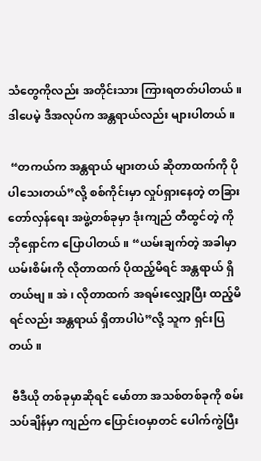သံတွေကိုလည်း အတိုင်းသား ကြားရတတ်ပါတယ်။ ဒါပေမဲ့ ဒီအလုပ်က အန္တရာယ်လည်း များပါတယ်။

 “တကယ်က အန္တရာယ် များတယ် ဆိုတာထက်ကို ပိုပါသေးတယ်”လို့ စစ်ကိုင်းမှာ လှုပ်ရှားနေတဲ့ တခြား တော်လှန်ရေး အဖွဲ့တစ်ခုမှာ ဒုံးကျည် တီထွင်တဲ့ ကိုဘိုရှောင်က ပြောပါတယ်။ “ယမ်းချက်တဲ့ အခါမှာ ယမ်းစိမ်းကို လိုတာထက် ပိုထည့်မိရင် အန္တရာယ် ရှိတယ်ဗျ။ အဲ၊ လိုတာထက် အရမ်းလျှော့ပြီး ထည့်မိရင်လည်း အန္တရာယ် ရှိတာပါပဲ”လို့ သူက ရှင်းပြတယ်။

 ဗီဒီယို တစ်ခုမှာဆိုရင် မော်တာ အသစ်တစ်ခုကို စမ်းသပ်ချိန်မှာ ကျည်က ပြောင်းဝမှာတင် ပေါက်ကွဲပြီး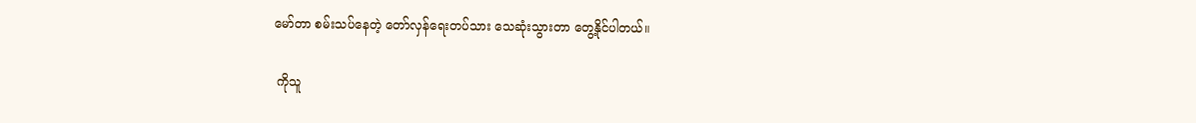မော်တာ စမ်းသပ်နေတဲ့ တော်လှန်ရေးတပ်သား သေဆုံးသွားတာ တွေ့နိုင်ပါတယ်။

 ကိုသူ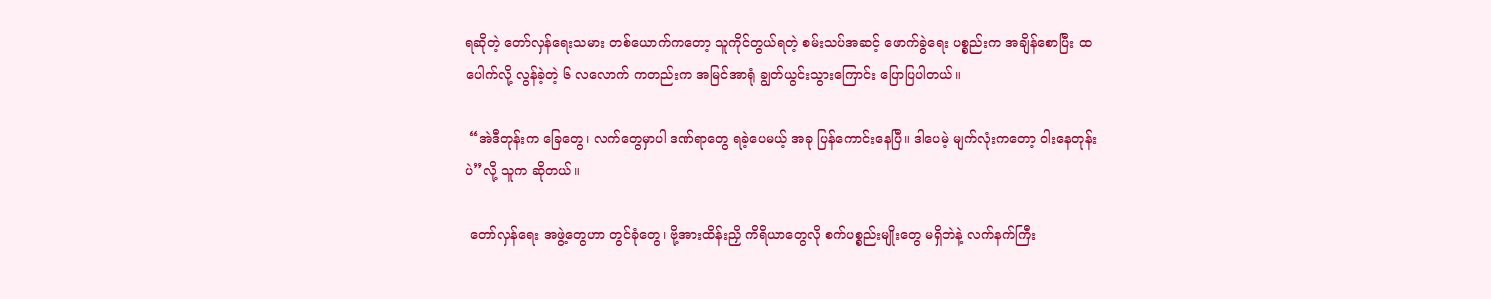ရဆိုတဲ့ တော်လှန်ရေးသမား တစ်ယောက်ကတော့ သူကိုင်တွယ်ရတဲ့ စမ်းသပ်အဆင့် ဖောက်ခွဲရေး ပစ္စည်းက အချိန်စောပြီး ထပေါက်လို့ လွန်ခဲ့တဲ့ ၆ လလောက် ကတည်းက အမြင်အာရုံ ချွတ်ယွင်းသွားကြောင်း ပြောပြပါတယ်။

 “အဲဒီတုန်းက ခြေတွေ၊ လက်တွေမှာပါ ဒဏ်ရာတွေ ရခဲ့ပေမယ့် အခု ပြန်ကောင်းနေပြီ။ ဒါပေမဲ့ မျက်လုံးကတော့ ဝါးနေတုန်းပဲ”လို့ သူက ဆိုတယ်။

 တော်လှန်ရေး အဖွဲ့တွေဟာ တွင်ခုံတွေ၊ ဗို့အားထိန်းညှိ ကိရိယာတွေလို စက်ပစ္စည်းမျိုးတွေ မရှိဘဲနဲ့ လက်နက်ကြီး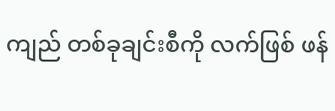ကျည် တစ်ခုချင်းစီကို လက်ဖြစ် ဖန်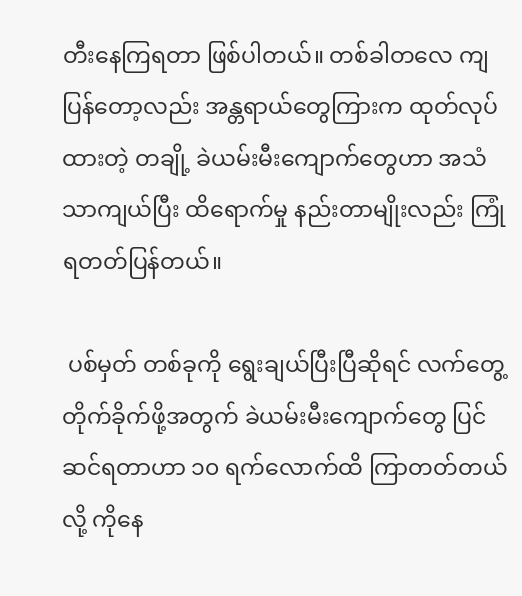တီးနေကြရတာ ဖြစ်ပါတယ်။ တစ်ခါတလေ ကျပြန်တော့လည်း အန္တရာယ်တွေကြားက ထုတ်လုပ်ထားတဲ့ တချို့ ခဲယမ်းမီးကျောက်တွေဟာ အသံသာကျယ်ပြီး ထိရောက်မှု နည်းတာမျိုးလည်း ကြုံရတတ်ပြန်တယ်။

 ပစ်မှတ် တစ်ခုကို ရွေးချယ်ပြီးပြီဆိုရင် လက်တွေ့ တိုက်ခိုက်ဖို့အတွက် ခဲယမ်းမီးကျောက်တွေ ပြင်ဆင်ရတာဟာ ၁၀ ရက်လောက်ထိ ကြာတတ်တယ်လို့ ကိုနေ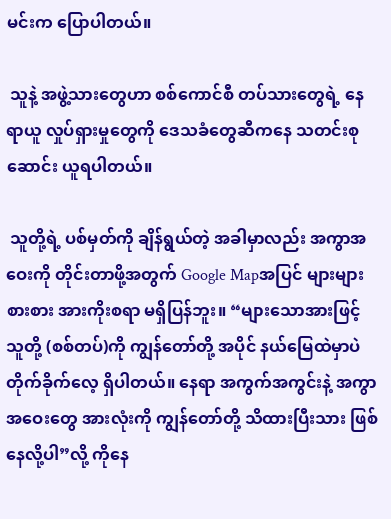မင်းက ပြောပါတယ်။

 သူနဲ့ အဖွဲ့သားတွေဟာ စစ်ကောင်စီ တပ်သားတွေရဲ့ နေရာယူ လှုပ်ရှားမှုတွေကို ဒေသခံတွေဆီကနေ သတင်းစုဆောင်း ယူရပါတယ်။

 သူတို့ရဲ့ ပစ်မှတ်ကို ချိန်ရွယ်တဲ့ အခါမှာလည်း အကွာအဝေးကို တိုင်းတာဖို့အတွက် Google Mapအပြင် များများစားစား အားကိုးစရာ မရှိပြန်ဘူး။ “များသောအားဖြင့် သူတို့ (စစ်တပ်)ကို ကျွန်တော်တို့ အပိုင် နယ်မြေထဲမှာပဲ တိုက်ခိုက်လေ့ ရှိပါတယ်။ နေရာ အကွက်အကွင်းနဲ့ အကွာအဝေးတွေ အားလုံးကို ကျွန်တော်တို့ သိထားပြီးသား ဖြစ်နေလို့ပါ”လို့ ကိုနေ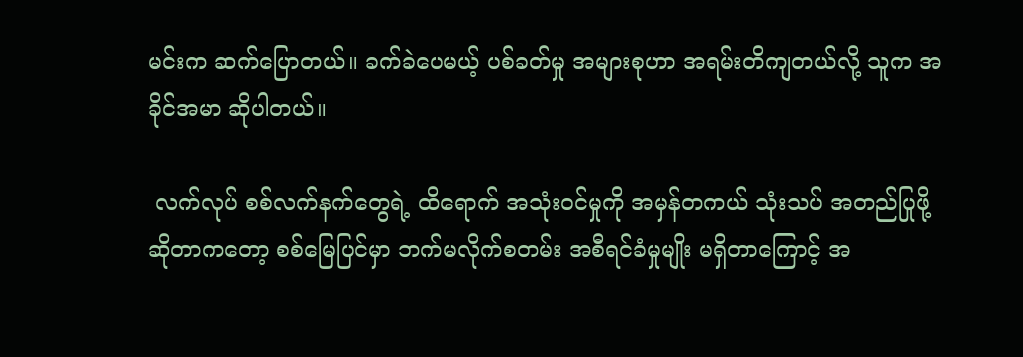မင်းက ဆက်ပြောတယ်။ ခက်ခဲပေမယ့် ပစ်ခတ်မှု အများစုဟာ အရမ်းတိကျတယ်လို့ သူက အခိုင်အမာ ဆိုပါတယ်။

 လက်လုပ် စစ်လက်နက်တွေရဲ့ ထိရောက် အသုံးဝင်မှုကို အမှန်တကယ် သုံးသပ် အတည်ပြုဖို့ ဆိုတာကတော့ စစ်မြေပြင်မှာ ဘက်မလိုက်စတမ်း အစီရင်ခံမှုမျိုး မရှိတာကြောင့် အ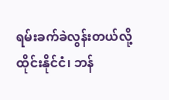ရမ်းခက်ခဲလွန်းတယ်လို့ ထိုင်းနိုင်ငံ၊ ဘန်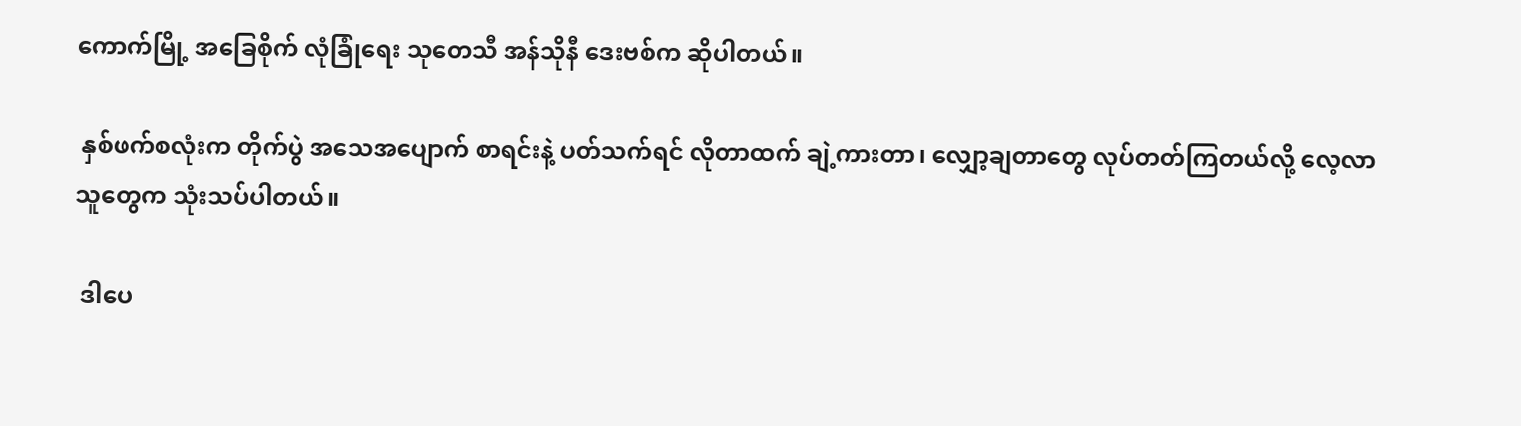ကောက်မြို့ အခြေစိုက် လုံခြုံရေး သုတေသီ အန်သိုနီ ဒေးဗစ်က ဆိုပါတယ်။

 နှစ်ဖက်စလုံးက တိုက်ပွဲ အသေအပျောက် စာရင်းနဲ့ ပတ်သက်ရင် လိုတာထက် ချဲ့ကားတာ၊ လျှော့ချတာတွေ လုပ်တတ်ကြတယ်လို့ လေ့လာသူတွေက သုံးသပ်ပါတယ်။

 ဒါပေ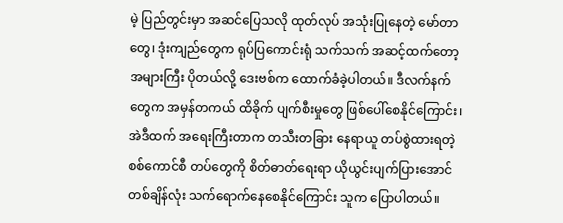မဲ့ ပြည်တွင်းမှာ အဆင်ပြေသလို ထုတ်လုပ် အသုံးပြုနေတဲ့ မော်တာတွေ၊ ဒုံးကျည်တွေက ရုပ်ပြကောင်းရုံ သက်သက် အဆင့်ထက်တော့ အများကြီး ပိုတယ်လို့ ဒေးဗစ်က ထောက်ခံခဲ့ပါတယ်။ ဒီလက်နက်တွေက အမှန်တကယ် ထိခိုက် ပျက်စီးမှုတွေ ဖြစ်ပေါ်စေနိုင်ကြောင်း၊ အဲဒီထက် အရေးကြီးတာက တသီးတခြား နေရာယူ တပ်စွဲထားရတဲ့ စစ်ကောင်စီ တပ်တွေကို စိတ်ဓာတ်ရေးရာ ယိုယွင်းပျက်ပြားအောင် တစ်ချိန်လုံး သက်ရောက်နေစေနိုင်ကြောင်း သူက ပြောပါတယ်။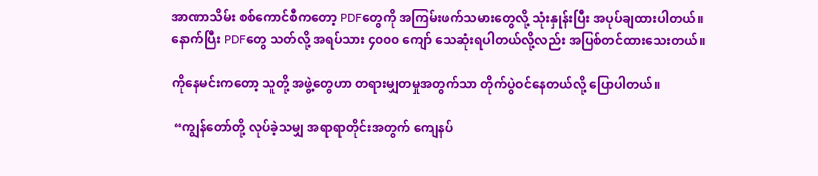အာဏာသိမ်း စစ်ကောင်စီကတော့ PDFတွေကို အကြမ်းဖက်သမားတွေလို့ သုံးနှုန်းပြီး အပုပ်ချထားပါတယ်။ နောက်ပြီး PDFတွေ သတ်လို့ အရပ်သား ၄၀၀၀ ကျော် သေဆုံးရပါတယ်လို့လည်း အပြစ်တင်ထားသေးတယ်။

ကိုနေမင်းကတော့ သူတို့ အဖွဲ့တွေဟာ တရားမျှတမှုအတွက်သာ တိုက်ပွဲဝင်နေတယ်လို့ ပြောပါတယ်။

 “ကျွန်တော်တို့ လုပ်ခဲ့သမျှ အရာရာတိုင်းအတွက် ကျေနပ်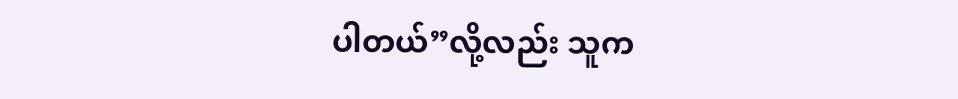ပါတယ်”လို့လည်း သူက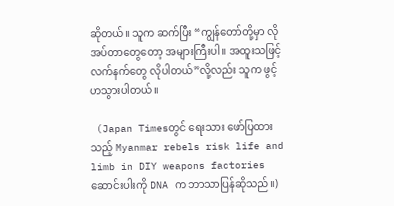ဆိုတယ်။ သူက ဆက်ပြီး “ကျွန်တော်တို့မှာ လိုအပ်တာတွေတော့ အများကြီးပါ။ အထူးသဖြင့် လက်နက်တွေ လိုပါတယ်”လို့လည်း သူက ဖွင့်ဟသွားပါတယ်။

 (Japan Timesတွင် ရေးသား ဖော်ပြထားသည့် Myanmar rebels risk life and limb in DIY weapons factories ဆောင်းပါးကို DNA က ဘာသာပြန်ဆိုသည်။)